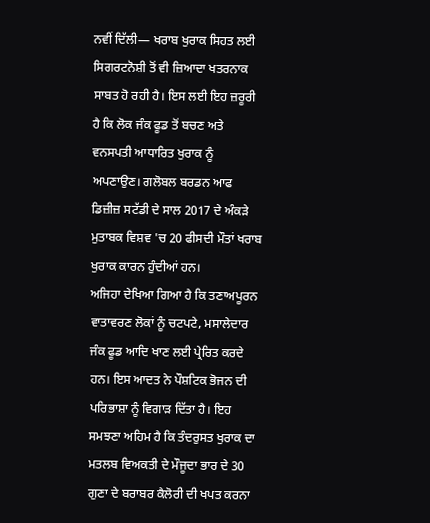ਨਵੀਂ ਦਿੱਲੀ— ਖਰਾਬ ਖੁਰਾਕ ਸਿਹਤ ਲਈ ਸਿਗਰਟਨੋਸ਼ੀ ਤੋਂ ਵੀ ਜ਼ਿਆਦਾ ਖਤਰਨਾਕ ਸਾਬਤ ਹੋ ਰਹੀ ਹੈ। ਇਸ ਲਈ ਇਹ ਜ਼ਰੂਰੀ ਹੈ ਕਿ ਲੋਕ ਜੰਕ ਫੂਡ ਤੋਂ ਬਚਣ ਅਤੇ ਵਨਸਪਤੀ ਆਧਾਰਿਤ ਖੁਰਾਕ ਨੂੰ ਅਪਣਾਉਣ। ਗਲੋਬਲ ਬਰਡਨ ਆਫ ਡਿਜ਼ੀਜ਼ ਸਟੱਡੀ ਦੇ ਸਾਲ 2017 ਦੇ ਅੰਕੜੇ ਮੁਤਾਬਕ ਵਿਸ਼ਵ 'ਚ 20 ਫੀਸਦੀ ਮੌਤਾਂ ਖਰਾਬ ਖੁਰਾਕ ਕਾਰਨ ਹੁੰਦੀਆਂ ਹਨ।
ਅਜਿਹਾ ਦੇਖਿਆ ਗਿਆ ਹੈ ਕਿ ਤਣਾਅਪੂਰਨ ਵਾਤਾਵਰਣ ਲੋਕਾਂ ਨੂੰ ਚਟਪਟੇ, ਮਸਾਲੇਦਾਰ ਜੰਕ ਫੂਡ ਆਦਿ ਖਾਣ ਲਈ ਪ੍ਰੇਰਿਤ ਕਰਦੇ ਹਨ। ਇਸ ਆਦਤ ਨੇ ਪੌਸ਼ਟਿਕ ਭੋਜਨ ਦੀ ਪਰਿਭਾਸ਼ਾ ਨੂੰ ਵਿਗਾੜ ਦਿੱਤਾ ਹੈ। ਇਹ ਸਮਝਣਾ ਅਹਿਮ ਹੈ ਕਿ ਤੰਦਰੁਸਤ ਖੁਰਾਕ ਦਾ ਮਤਲਬ ਵਿਅਕਤੀ ਦੇ ਮੌਜੂਦਾ ਭਾਰ ਦੇ 30 ਗੁਣਾ ਦੇ ਬਰਾਬਰ ਕੈਲੋਰੀ ਦੀ ਖਪਤ ਕਰਨਾ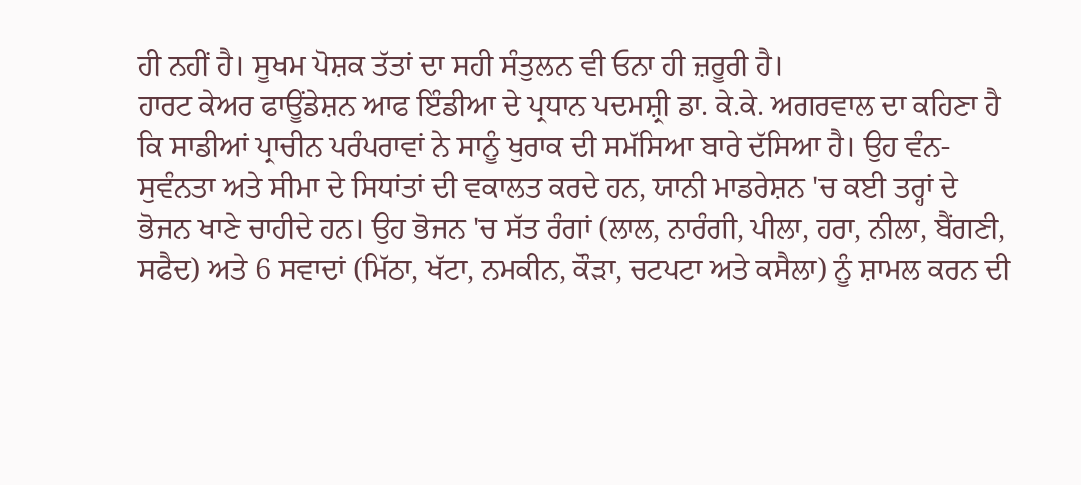ਹੀ ਨਹੀਂ ਹੈ। ਸੂਖਮ ਪੋਸ਼ਕ ਤੱਤਾਂ ਦਾ ਸਹੀ ਸੰਤੁਲਨ ਵੀ ਓਨਾ ਹੀ ਜ਼ਰੂਰੀ ਹੈ।
ਹਾਰਟ ਕੇਅਰ ਫਾਊਂਡੇਸ਼ਨ ਆਫ ਇੰਡੀਆ ਦੇ ਪ੍ਰਧਾਨ ਪਦਮਸ਼੍ਰੀ ਡਾ. ਕੇ.ਕੇ. ਅਗਰਵਾਲ ਦਾ ਕਹਿਣਾ ਹੈ ਕਿ ਸਾਡੀਆਂ ਪ੍ਰਾਚੀਨ ਪਰੰਪਰਾਵਾਂ ਨੇ ਸਾਨੂੰ ਖੁਰਾਕ ਦੀ ਸਮੱਸਿਆ ਬਾਰੇ ਦੱਸਿਆ ਹੈ। ਉਹ ਵੰਨ-ਸੁਵੰਨਤਾ ਅਤੇ ਸੀਮਾ ਦੇ ਸਿਧਾਂਤਾਂ ਦੀ ਵਕਾਲਤ ਕਰਦੇ ਹਨ, ਯਾਨੀ ਮਾਡਰੇਸ਼ਨ 'ਚ ਕਈ ਤਰ੍ਹਾਂ ਦੇ ਭੋਜਨ ਖਾਣੇ ਚਾਹੀਦੇ ਹਨ। ਉਹ ਭੋਜਨ 'ਚ ਸੱਤ ਰੰਗਾਂ (ਲਾਲ, ਨਾਰੰਗੀ, ਪੀਲਾ, ਹਰਾ, ਨੀਲਾ, ਬੈਂਗਣੀ, ਸਫੈਦ) ਅਤੇ 6 ਸਵਾਦਾਂ (ਮਿੱਠਾ, ਖੱਟਾ, ਨਮਕੀਨ, ਕੌੜਾ, ਚਟਪਟਾ ਅਤੇ ਕਸੈਲਾ) ਨੂੰ ਸ਼ਾਮਲ ਕਰਨ ਦੀ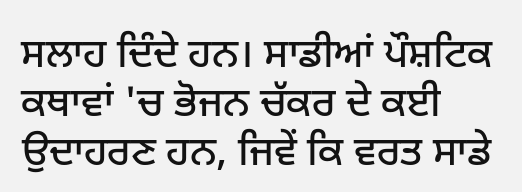ਸਲਾਹ ਦਿੰਦੇ ਹਨ। ਸਾਡੀਆਂ ਪੌਸ਼ਟਿਕ ਕਥਾਵਾਂ 'ਚ ਭੋਜਨ ਚੱਕਰ ਦੇ ਕਈ ਉਦਾਹਰਣ ਹਨ, ਜਿਵੇਂ ਕਿ ਵਰਤ ਸਾਡੇ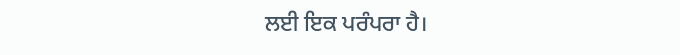ਲਈ ਇਕ ਪਰੰਪਰਾ ਹੈ।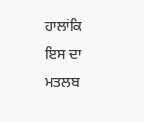ਹਾਲਾਂਕਿ ਇਸ ਦਾ ਮਤਲਬ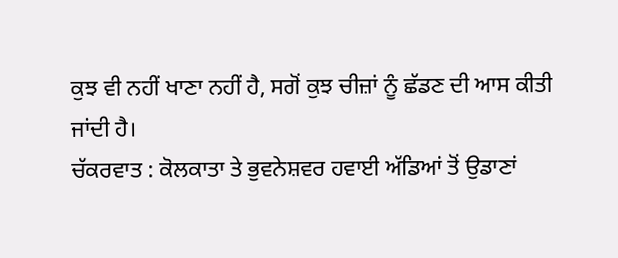ਕੁਝ ਵੀ ਨਹੀਂ ਖਾਣਾ ਨਹੀਂ ਹੈ, ਸਗੋਂ ਕੁਝ ਚੀਜ਼ਾਂ ਨੂੰ ਛੱਡਣ ਦੀ ਆਸ ਕੀਤੀ ਜਾਂਦੀ ਹੈ।
ਚੱਕਰਵਾਤ : ਕੋਲਕਾਤਾ ਤੇ ਭੁਵਨੇਸ਼ਵਰ ਹਵਾਈ ਅੱਡਿਆਂ ਤੋਂ ਉਡਾਣਾਂ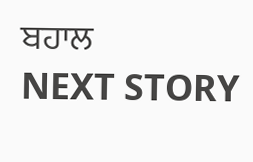ਬਹਾਲ
NEXT STORY